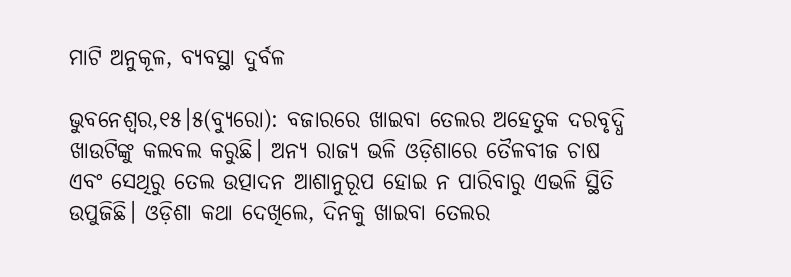ମାଟି ଅନୁକୂଳ, ବ୍ୟବସ୍ଥା ଦୁର୍ବଳ

ଭୁବନେଶ୍ୱର,୧୫।୫(ବ୍ୟୁରୋ): ବଜାରରେ ଖାଇବା ତେଲର ଅହେତୁକ ଦରବୃଦ୍ଧି ଖାଉଟିଙ୍କୁ କଲବଲ କରୁଛି। ଅନ୍ୟ ରାଜ୍ୟ ଭଳି ଓଡ଼ିଶାରେ ତୈଳବୀଜ ଚାଷ ଏବଂ ସେଥିରୁ ତେଲ ଉତ୍ପାଦନ ଆଶାନୁରୂପ ହୋଇ ନ ପାରିବାରୁ ଏଭଳି ସ୍ଥିତି ଉପୁଜିଛି। ଓଡ଼ିଶା କଥା ଦେଖିଲେ, ଦିନକୁ ଖାଇବା ତେଲର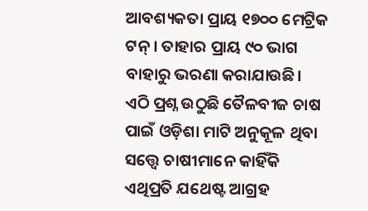ଆବଶ୍ୟକତା ପ୍ରାୟ ୧୭୦୦ ମେଟ୍ରିକ ଟନ୍‌ । ତାହାର ପ୍ରାୟ ୯୦ ଭାଗ ବାହାରୁ ଭରଣା କରାଯାଉଛି। ଏଠି ପ୍ରଶ୍ନ ଉଠୁଛି ତୈଳବୀଜ ଚାଷ ପାଇଁ ଓଡ଼ିଶା ମାଟି ଅନୁକୂଳ ଥିବା ସତ୍ତ୍ୱେ ଚାଷୀମାନେ କାହିଁକି ଏଥିପ୍ରତି ଯଥେଷ୍ଟ ଆଗ୍ରହ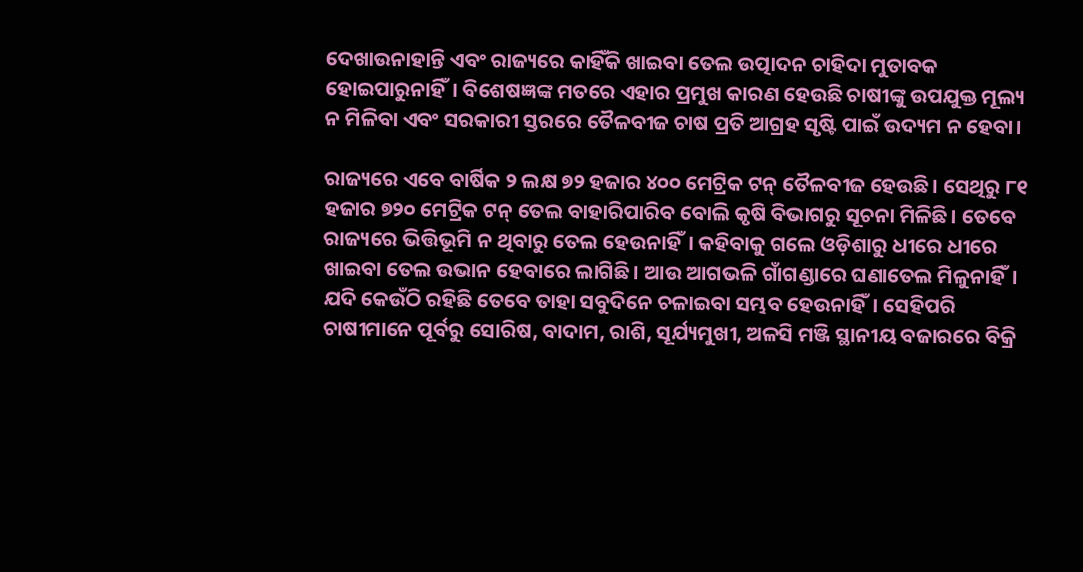ଦେଖାଉନାହାନ୍ତି ଏବଂ ରାଜ୍ୟରେ କାହିଁକି ଖାଇବା ତେଲ ଉତ୍ପାଦନ ଚାହିଦା ମୁତାବକ ହୋଇପାରୁନାହିଁ। ବିଶେଷଜ୍ଞଙ୍କ ମତରେ ଏହାର ପ୍ରମୁଖ କାରଣ ହେଉଛି ଚାଷୀଙ୍କୁ ଉପଯୁକ୍ତ ମୂଲ୍ୟ ନ ମିଳିବା ଏବଂ ସରକାରୀ ସ୍ତରରେ ତୈଳବୀଜ ଚାଷ ପ୍ରତି ଆଗ୍ରହ ସୃଷ୍ଟି ପାଇଁ ଉଦ୍ୟମ ନ ହେବା।

ରାଜ୍ୟରେ ଏବେ ବାର୍ଷିକ ୨ ଲକ୍ଷ ୭୨ ହଜାର ୪୦୦ ମେଟ୍ରିକ ଟନ୍‌ ତୈଳବୀଜ ହେଉଛି। ସେଥିରୁ ୮୧ ହଜାର ୭୨୦ ମେଟ୍ରିକ ଟନ୍‌ ତେଲ ବାହାରିପାରିବ ବୋଲି କୃଷି ବିଭାଗରୁ ସୂଚନା ମିଳିଛି। ତେବେ ରାଜ୍ୟରେ ଭିତ୍ତିଭୂମି ନ ଥିବାରୁ ତେଲ ହେଉନାହିଁ। କହିବାକୁ ଗଲେ ଓଡ଼ିଶାରୁ ଧୀରେ ଧୀରେ ଖାଇବା ତେଲ ଉଭାନ ହେବାରେ ଲାଗିଛି। ଆଉ ଆଗଭଳି ଗାଁଗଣ୍ଡାରେ ଘଣାତେଲ ମିଳୁନାହିଁ। ଯଦି କେଉଁଠି ରହିଛି ତେବେ ତାହା ସବୁଦିନେ ଚଳାଇବା ସମ୍ଭବ ହେଉନାହିଁ। ସେହିପରି ଚାଷୀମାନେ ପୂର୍ବରୁ ସୋରିଷ, ବାଦାମ, ରାଶି, ସୂର୍ଯ୍ୟମୁଖୀ, ଅଳସି ମଞ୍ଜି ସ୍ଥାନୀୟ ବଜାରରେ ବିକ୍ରି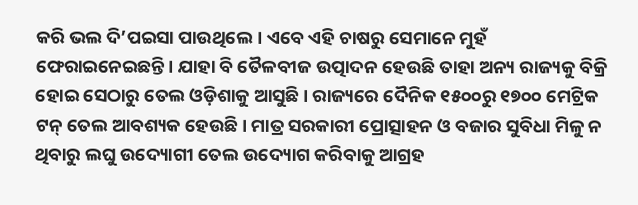କରି ଭଲ ଦି’ପଇସା ପାଉଥିଲେ। ଏବେ ଏହି ଚାଷରୁ ସେମାନେ ମୁହଁ ଫେରାଇନେଇଛନ୍ତି। ଯାହା ବି ତୈଳବୀଜ ଉତ୍ପାଦନ ହେଉଛି ତାହା ଅନ୍ୟ ରାଜ୍ୟକୁ ବିକ୍ରି ହୋଇ ସେଠାରୁ ତେଲ ଓଡ଼ିଶାକୁ ଆସୁଛି। ରାଜ୍ୟରେ ଦୈନିକ ୧୫୦୦ରୁ ୧୭୦୦ ମେଟ୍ରିକ ଟନ୍‌ ତେଲ ଆବଶ୍ୟକ ହେଉଛି। ମାତ୍ର ସରକାରୀ ପ୍ରୋତ୍ସାହନ ଓ ବଜାର ସୁବିଧା ମିଳୁ ନ ଥିବାରୁ ଲଘୁ ଉଦ୍ୟୋଗୀ ତେଲ ଉଦ୍ୟୋଗ କରିବାକୁ ଆଗ୍ରହ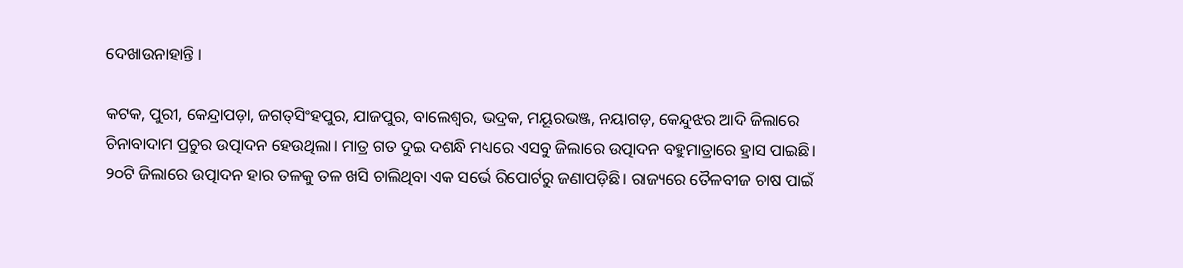ଦେଖାଉନାହାନ୍ତି ।

କଟକ, ପୁରୀ, କେନ୍ଦ୍ରାପଡ଼ା, ଜଗତ୍‌ସିଂହପୁର, ଯାଜପୁର, ବାଲେଶ୍ୱର, ଭଦ୍ରକ, ମୟୂରଭଞ୍ଜ, ନୟାଗଡ଼, କେନ୍ଦୁଝର ଆଦି ଜିଲାରେ ଚିନାବାଦାମ ପ୍ରଚୁର ଉତ୍ପାଦନ ହେଉଥିଲା। ମାତ୍ର ଗତ ଦୁଇ ଦଶନ୍ଧି ମଧ୍ୟରେ ଏସବୁ ଜିଲାରେ ଉତ୍ପାଦନ ବହୁମାତ୍ରାରେ ହ୍ରାସ ପାଇଛି। ୨୦ଟି ଜିଲାରେ ଉତ୍ପାଦନ ହାର ତଳକୁ ତଳ ଖସି ଚାଲିଥିବା ଏକ ସର୍ଭେ ରିପୋର୍ଟରୁ ଜଣାପଡ଼ିଛି। ରାଜ୍ୟରେ ତୈଳବୀଜ ଚାଷ ପାଇଁ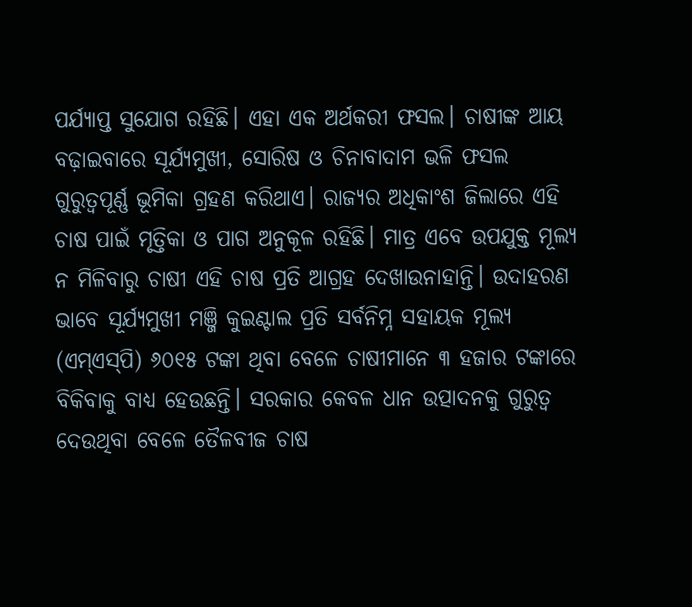ପର୍ଯ୍ୟାପ୍ତ ସୁଯୋଗ ରହିଛି। ଏହା ଏକ ଅର୍ଥକରୀ ଫସଲ। ଚାଷୀଙ୍କ ଆୟ ବଢ଼ାଇବାରେ ସୂର୍ଯ୍ୟମୁଖୀ, ସୋରିଷ ଓ ଚିନାବାଦାମ ଭଳି ଫସଲ ଗୁରୁତ୍ୱପୂର୍ଣ୍ଣ ଭୂମିକା ଗ୍ରହଣ କରିଥାଏ। ରାଜ୍ୟର ଅଧିକାଂଶ ଜିଲାରେ ଏହି ଚାଷ ପାଇଁ ମୃତ୍ତିକା ଓ ପାଗ ଅନୁକୂଳ ରହିଛି। ମାତ୍ର ଏବେ ଉପଯୁକ୍ତ ମୂଲ୍ୟ ନ ମିଳିବାରୁ ଚାଷୀ ଏହି ଚାଷ ପ୍ରତି ଆଗ୍ରହ ଦେଖାଉନାହାନ୍ତି। ଉଦାହରଣ ଭାବେ ସୂର୍ଯ୍ୟମୁଖୀ ମଞ୍ଜି କୁଇଣ୍ଟାଲ ପ୍ରତି ସର୍ବନିମ୍ନ ସହାୟକ ମୂଲ୍ୟ (ଏମ୍‌ଏସ୍‌ପି) ୬୦୧୫ ଟଙ୍କା ଥିବା ବେଳେ ଚାଷୀମାନେ ୩ ହଜାର ଟଙ୍କାରେ ବିକିବାକୁ ବାଧ୍ୟ ହେଉଛନ୍ତି। ସରକାର କେବଳ ଧାନ ଉତ୍ପାଦନକୁ ଗୁରୁତ୍ୱ ଦେଉଥିବା ବେଳେ ତୈଳବୀଜ ଚାଷ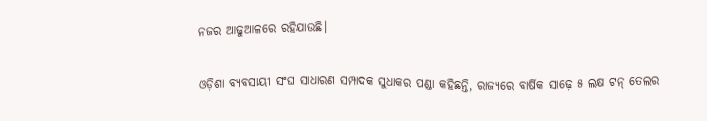ନଜର ଆଢୁଆଳରେ ରହିଯାଉଛି।

ଓଡ଼ିଶା ବ୍ୟବସାୟୀ ସଂଘ ସାଧାରଣ ସମ୍ପାଦକ ସୁଧାକର ପଣ୍ଡା କହିଛନ୍ତି, ରାଜ୍ୟରେ ବାର୍ଷିକ ସାଢ଼େ ୫ ଲକ୍ଷ ଟନ୍‌ ତେଲର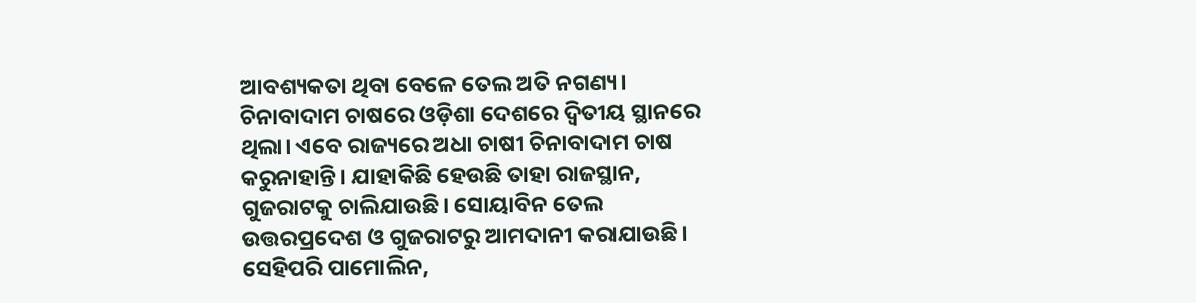ଆବଶ୍ୟକତା ଥିବା ବେଳେ ତେଲ ଅତି ନଗଣ୍ୟ। ଚିନାବାଦାମ ଚାଷରେ ଓଡ଼ିଶା ଦେଶରେ ଦ୍ୱିତୀୟ ସ୍ଥାନରେ ଥିଲା। ଏବେ ରାଜ୍ୟରେ ଅଧା ଚାଷୀ ଚିନାବାଦାମ ଚାଷ କରୁନାହାନ୍ତି। ଯାହାକିଛି ହେଉଛି ତାହା ରାଜସ୍ଥାନ, ଗୁଜରାଟକୁ ଚାଲିଯାଉଛି। ସୋୟାବିନ ତେଲ ଉତ୍ତରପ୍ରଦେଶ ଓ ଗୁଜରାଟରୁ ଆମଦାନୀ କରାଯାଉଛି। ସେହିପରି ପାମୋଲିନ,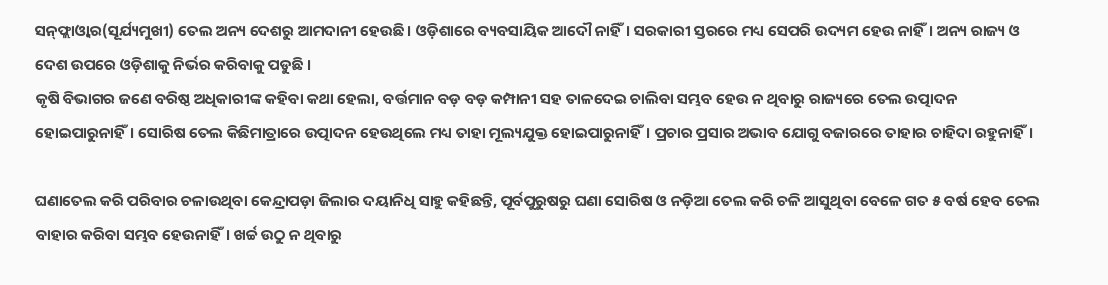ସନ୍‌ଫ୍ଲାଓ୍ବାର(ସୂର୍ଯ୍ୟମୁଖୀ) ତେଲ ଅନ୍ୟ ଦେଶରୁ ଆମଦାନୀ ହେଉଛି। ଓଡ଼ିଶାରେ ବ୍ୟବସାୟିକ ଆଦୌ ନାହିଁ। ସରକାରୀ ସ୍ତରରେ ମଧ୍ୟ ସେପରି ଉଦ୍ୟମ ହେଉ ନାହିଁ। ଅନ୍ୟ ରାଜ୍ୟ ଓ ଦେଶ ଉପରେ ଓଡ଼ିଶାକୁ ନିର୍ଭର କରିବାକୁ ପଡୁଛି ।
କୃଷି ବିଭାଗର ଜଣେ ବରିଷ୍ଠ ଅଧିକାରୀଙ୍କ କହିବା କଥା ହେଲା, ବର୍ତ୍ତମାନ ବଡ଼ ବଡ଼ କମ୍ପାନୀ ସହ ତାଳଦେଇ ଚାଲିବା ସମ୍ଭବ ହେଉ ନ ଥିବାରୁ ରାଜ୍ୟରେ ତେଲ ଉତ୍ପାଦନ ହୋଇପାରୁନାହିଁ। ସୋରିଷ ତେଲ କିଛିମାତ୍ରାରେ ଉତ୍ପାଦନ ହେଉଥିଲେ ମଧ୍ୟ ତାହା ମୂଲ୍ୟଯୁକ୍ତ ହୋଇପାରୁନାହିଁ। ପ୍ରଚାର ପ୍ରସାର ଅଭାବ ଯୋଗୁ ବଜାରରେ ତାହାର ଚାହିଦା ରହୁନାହିଁ।

ଘଣାତେଲ କରି ପରିବାର ଚଳାଉଥିବା କେନ୍ଦ୍ରାପଡ଼ା ଜିଲାର ଦୟାନିଧି ସାହୁ କହିଛନ୍ତି, ପୂର୍ବପୁରୁଷରୁ ଘଣା ସୋରିଷ ଓ ନଡ଼ିଆ ତେଲ କରି ଚଳି ଆସୁଥିବା ବେଳେ ଗତ ୫ ବର୍ଷ ହେବ ତେଲ ବାହାର କରିବା ସମ୍ଭବ ହେଉନାହିଁ। ଖର୍ଚ୍ଚ ଉଠୁ ନ ଥିବାରୁ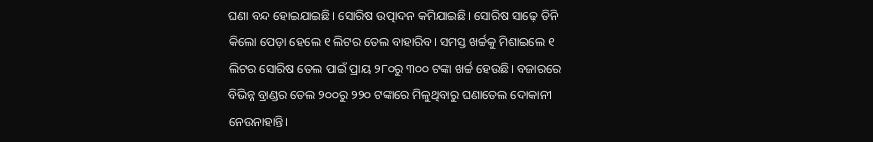ଘଣା ବନ୍ଦ ହୋଇଯାଇଛି। ସୋରିଷ ଉତ୍ପାଦନ କମିଯାଇଛି। ସୋରିଷ ସାଢ଼େ ତିନି କିଲୋ ପେଡ଼ା ହେଲେ ୧ ଲିଟର ତେଲ ବାହାରିବ। ସମସ୍ତ ଖର୍ଚ୍ଚକୁ ମିଶାଇଲେ ୧ ଲିଟର ସୋରିଷ ତେଲ ପାଇଁ ପ୍ରାୟ ୨୮୦ରୁ ୩୦୦ ଟଙ୍କା ଖର୍ଚ୍ଚ ହେଉଛି। ବଜାରରେ ବିଭିନ୍ନ ବ୍ରାଣ୍ଡର ତେଲ ୨୦୦ରୁ ୨୨୦ ଟଙ୍କାରେ ମିଳୁଥିବାରୁ ଘଣାତେଲ ଦୋକାନୀ ନେଉନାହାନ୍ତି।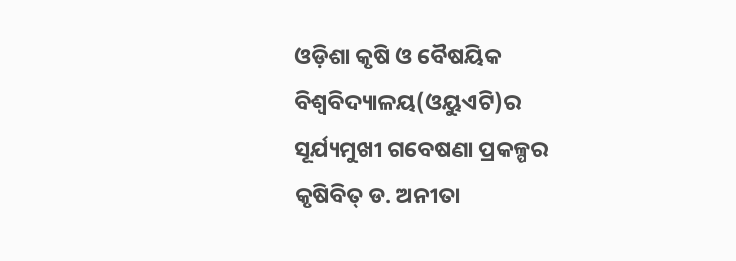ଓଡ଼ିଶା କୃଷି ଓ ବୈଷୟିକ ବିଶ୍ୱବିଦ୍ୟାଳୟ(ଓୟୁଏଟି)ର ସୂର୍ଯ୍ୟମୁଖୀ ଗବେଷଣା ପ୍ରକଳ୍ପର କୃଷିବିତ୍‌ ଡ. ଅନୀତା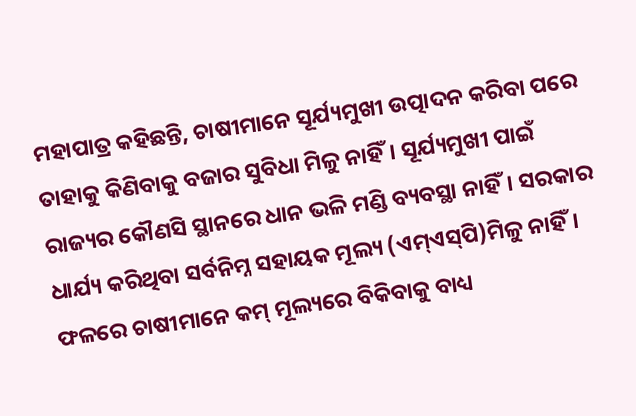ମହାପାତ୍ର କହିଛନ୍ତି, ଚାଷୀମାନେ ସୂର୍ଯ୍ୟମୁଖୀ ଉତ୍ପାଦନ କରିବା ପରେ ତାହାକୁ କିଣିବାକୁ ବଜାର ସୁବିଧା ମିଳୁ ନାହିଁ। ସୂର୍ଯ୍ୟମୁଖୀ ପାଇଁ ରାଜ୍ୟର କୌଣସି ସ୍ଥାନରେ ଧାନ ଭଳି ମଣ୍ଡି ବ୍ୟବସ୍ଥା ନାହିଁ। ସରକାର ଧାର୍ଯ୍ୟ କରିଥିବା ସର୍ବନିମ୍ନ ସହାୟକ ମୂଲ୍ୟ (ଏମ୍‌ଏସ୍‌ପି)ମିଳୁ ନାହିଁ। ଫଳରେ ଚାଷୀମାନେ କମ୍‌ ମୂଲ୍ୟରେ ବିକିବାକୁ ବାଧ୍ୟ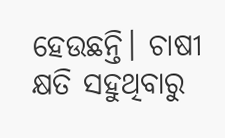ହେଉଛନ୍ତି। ଚାଷୀ କ୍ଷତି ସହୁଥିବାରୁ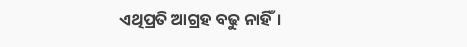ଏଥିପ୍ରତି ଆଗ୍ରହ ବଢୁ ନାହିଁ।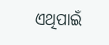ଏଥିପାଇଁ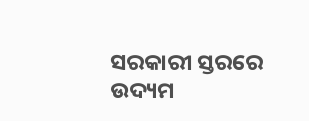ସରକାରୀ ସ୍ତରରେ ଉଦ୍ୟମ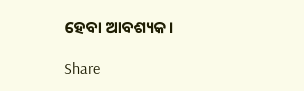ହେବା ଆବଶ୍ୟକ।

Share